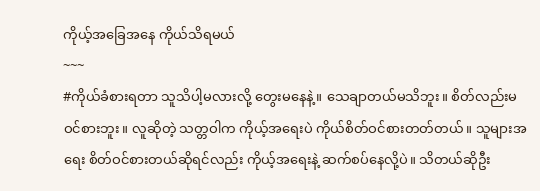ကိုယ့်အခြေအနေ ကိုယ်သိရမယ်
~~~
#ကိုယ်ခံစားရတာ သူသိပါ့မလားလို့ တွေးမနေနဲ့။ သေချာတယ်မသိဘူး။ စိတ်လည်းမဝင်စားဘူး။ လူဆိုတဲ့ သတ္တဝါက ကိုယ့်အရေးပဲ ကိုယ်စိတ်ဝင်စားတတ်တယ်။ သူများအရေး စိတ်ဝင်စားတယ်ဆိုရင်လည်း ကိုယ့်အရေးနဲ့ ဆက်စပ်နေလို့ပဲ။ သိတယ်ဆိုဦး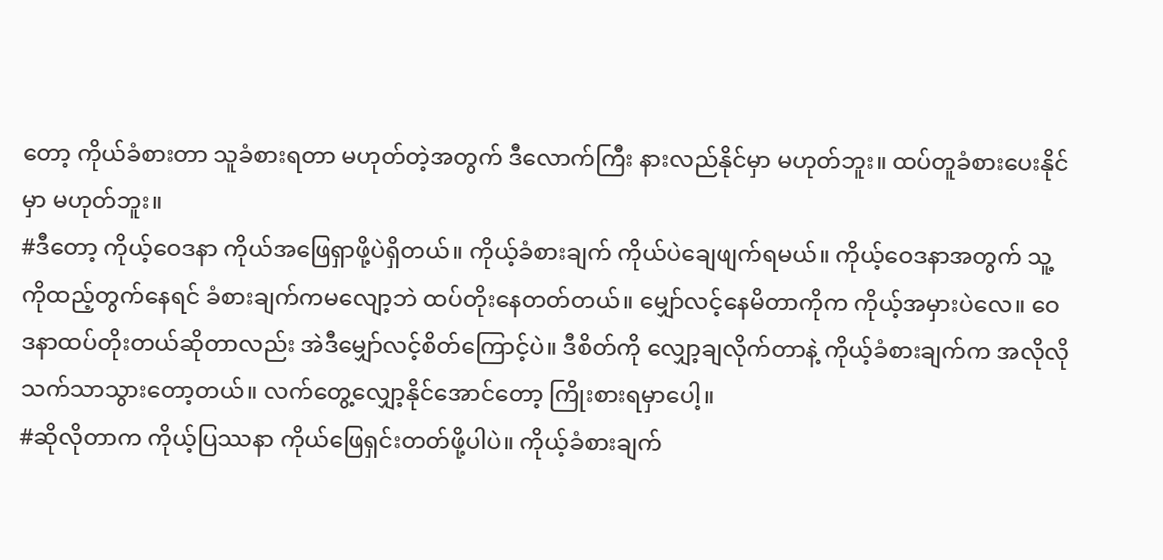တော့ ကိုယ်ခံစားတာ သူခံစားရတာ မဟုတ်တဲ့အတွက် ဒီလောက်ကြီး နားလည်နိုင်မှာ မဟုတ်ဘူး။ ထပ်တူခံစားပေးနိုင်မှာ မဟုတ်ဘူး။
#ဒီတော့ ကိုယ့်ဝေဒနာ ကိုယ်အဖြေရှာဖို့ပဲရှိတယ်။ ကိုယ့်ခံစားချက် ကိုယ်ပဲချေဖျက်ရမယ်။ ကိုယ့်ဝေဒနာအတွက် သူ့ကိုထည့်တွက်နေရင် ခံစားချက်ကမလျော့ဘဲ ထပ်တိုးနေတတ်တယ်။ မျှော်လင့်နေမိတာကိုက ကိုယ့်အမှားပဲလေ။ ဝေဒနာထပ်တိုးတယ်ဆိုတာလည်း အဲဒီမျှော်လင့်စိတ်ကြောင့်ပဲ။ ဒီစိတ်ကို လျှော့ချလိုက်တာနဲ့ ကိုယ့်ခံစားချက်က အလိုလိုသက်သာသွားတော့တယ်။ လက်တွေ့လျှော့နိုင်အောင်တော့ ကြိုးစားရမှာပေါ့။
#ဆိုလိုတာက ကိုယ့်ပြဿနာ ကိုယ်ဖြေရှင်းတတ်ဖို့ပါပဲ။ ကိုယ့်ခံစားချက်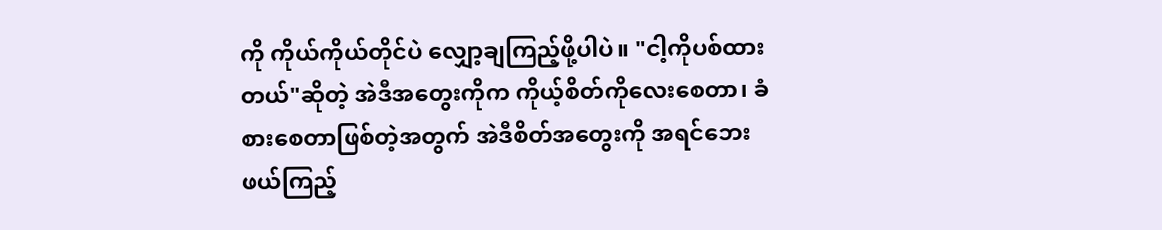ကို ကိုယ်ကိုယ်တိုင်ပဲ လျှော့ချကြည့်ဖို့ပါပဲ။ "ငါ့ကိုပစ်ထားတယ်"ဆိုတဲ့ အဲဒီအတွေးကိုက ကိုယ့်စိတ်ကိုလေးစေတာ၊ ခံစားစေတာဖြစ်တဲ့အတွက် အဲဒီစိတ်အတွေးကို အရင်ဘေးဖယ်ကြည့်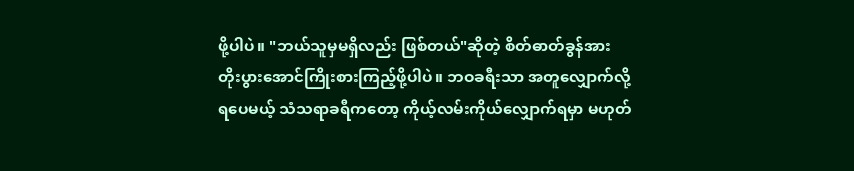ဖို့ပါပဲ။ "ဘယ်သူမှမရှိလည်း ဖြစ်တယ်"ဆိုတဲ့ စိတ်ဓာတ်ခွန်အား တိုးပွားအောင်ကြိုးစားကြည့်ဖို့ပါပဲ။ ဘဝခရီးသာ အတူလျှောက်လို့ရပေမယ့် သံသရာခရီကတော့ ကိုယ့်လမ်းကိုယ်လျှောက်ရမှာ မဟုတ်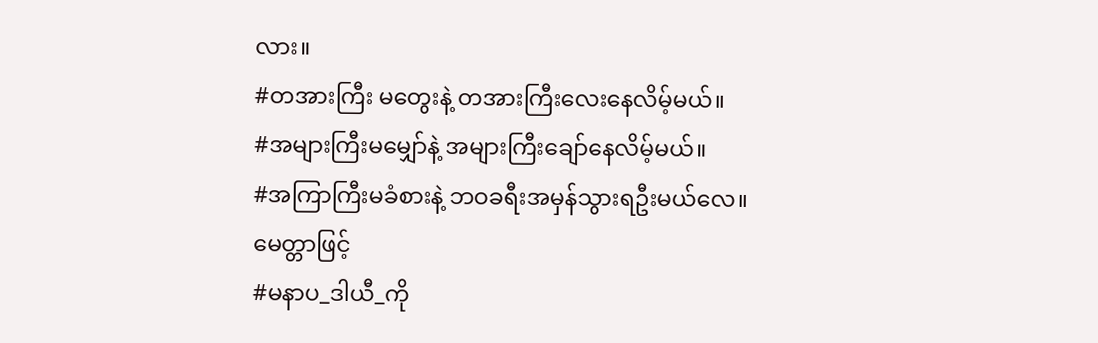လား။
#တအားကြီး မတွေးနဲ့ တအားကြီးလေးနေလိမ့်မယ်။
#အများကြီးမမျှော်နဲ့ အများကြီးချော်နေလိမ့်မယ်။
#အကြာကြီးမခံစားနဲ့ ဘဝခရီးအမှန်သွားရဦးမယ်လေ။
မေတ္တာဖြင့်
#မနာပ_ဒါယီ_ကို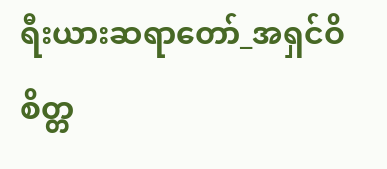ရီးယားဆရာတော်_အရှင်ဝိစိတ္တ